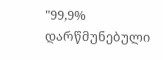"99,9% დარწმუნებული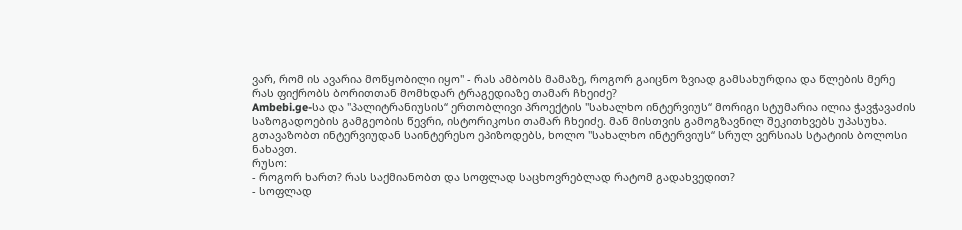ვარ, რომ ის ავარია მოწყობილი იყო" - რას ამბობს მამაზე, როგორ გაიცნო ზვიად გამსახურდია და წლების მერე რას ფიქრობს ბორითთან მომხდარ ტრაგედიაზე თამარ ჩხეიძე?
Ambebi.ge-სა და "პალიტრანიუსის“ ერთობლივი პროექტის "სახალხო ინტერვიუს“ მორიგი სტუმარია ილია ჭავჭავაძის საზოგადოების გამგეობის წევრი, ისტორიკოსი თამარ ჩხეიძე. მან მისთვის გამოგზავნილ შეკითხვებს უპასუხა. გთავაზობთ ინტერვიუდან საინტერესო ეპიზოდებს, ხოლო "სახალხო ინტერვიუს“ სრულ ვერსიას სტატიის ბოლოსი ნახავთ.
რუსო:
- როგორ ხართ? რას საქმიანობთ და სოფლად საცხოვრებლად რატომ გადახვედით?
- სოფლად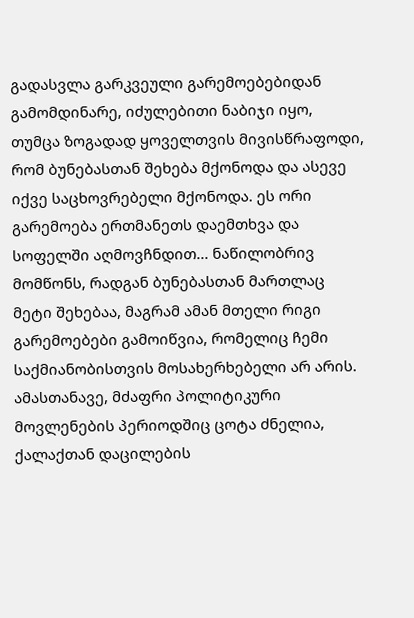გადასვლა გარკვეული გარემოებებიდან გამომდინარე, იძულებითი ნაბიჯი იყო, თუმცა ზოგადად ყოველთვის მივისწრაფოდი, რომ ბუნებასთან შეხება მქონოდა და ასევე იქვე საცხოვრებელი მქონოდა. ეს ორი გარემოება ერთმანეთს დაემთხვა და სოფელში აღმოვჩნდით... ნაწილობრივ მომწონს, რადგან ბუნებასთან მართლაც მეტი შეხებაა, მაგრამ ამან მთელი რიგი გარემოებები გამოიწვია, რომელიც ჩემი საქმიანობისთვის მოსახერხებელი არ არის. ამასთანავე, მძაფრი პოლიტიკური მოვლენების პერიოდშიც ცოტა ძნელია, ქალაქთან დაცილების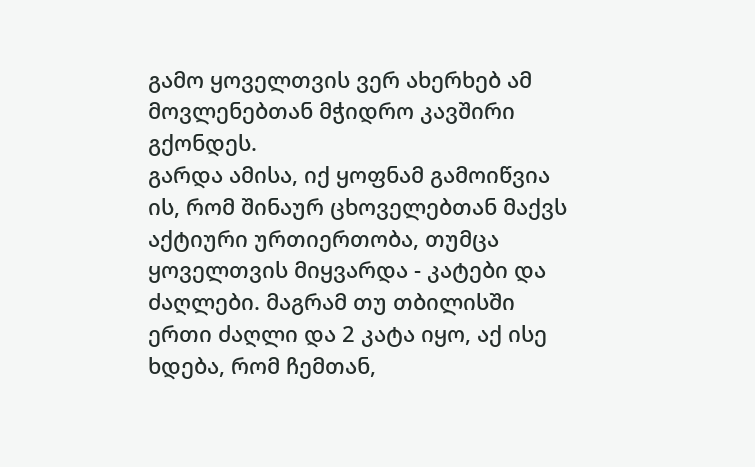გამო ყოველთვის ვერ ახერხებ ამ მოვლენებთან მჭიდრო კავშირი გქონდეს.
გარდა ამისა, იქ ყოფნამ გამოიწვია ის, რომ შინაურ ცხოველებთან მაქვს აქტიური ურთიერთობა, თუმცა ყოველთვის მიყვარდა - კატები და ძაღლები. მაგრამ თუ თბილისში ერთი ძაღლი და 2 კატა იყო, აქ ისე ხდება, რომ ჩემთან,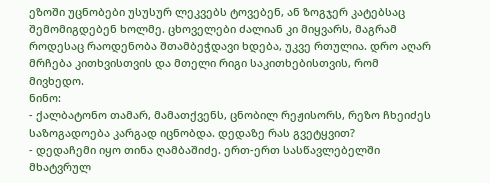ეზოში უცნობები უსუსურ ლეკვებს ტოვებენ, ან ზოგჯერ კატებსაც შემომიგდებენ ხოლმე. ცხოველები ძალიან კი მიყვარს, მაგრამ როდესაც რაოდენობა შთამბეჭდავი ხდება, უკვე რთულია. დრო აღარ მრჩება კითხვისთვის და მთელი რიგი საკითხებისთვის, რომ მივხედო.
ნინო:
- ქალბატონო თამარ, მამათქვენს, ცნობილ რეჟისორს, რეზო ჩხეიძეს საზოგადოება კარგად იცნობდა. დედაზე რას გვეტყვით?
- დედაჩემი იყო თინა ღამბაშიძე. ერთ-ერთ სასწავლებელში მხატვრულ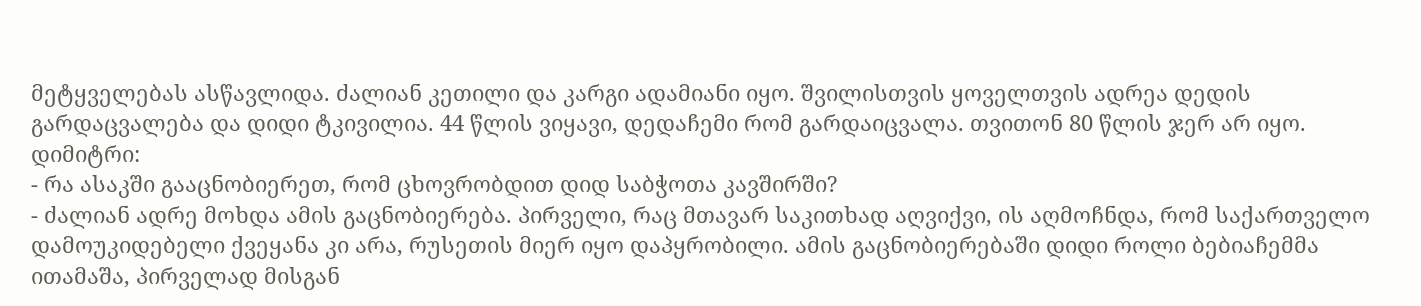მეტყველებას ასწავლიდა. ძალიან კეთილი და კარგი ადამიანი იყო. შვილისთვის ყოველთვის ადრეა დედის გარდაცვალება და დიდი ტკივილია. 44 წლის ვიყავი, დედაჩემი რომ გარდაიცვალა. თვითონ 80 წლის ჯერ არ იყო.
დიმიტრი:
- რა ასაკში გააცნობიერეთ, რომ ცხოვრობდით დიდ საბჭოთა კავშირში?
- ძალიან ადრე მოხდა ამის გაცნობიერება. პირველი, რაც მთავარ საკითხად აღვიქვი, ის აღმოჩნდა, რომ საქართველო დამოუკიდებელი ქვეყანა კი არა, რუსეთის მიერ იყო დაპყრობილი. ამის გაცნობიერებაში დიდი როლი ბებიაჩემმა ითამაშა, პირველად მისგან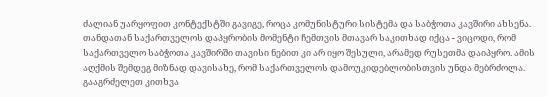ძალიან უარყოფით კონტექსტში გავიგე, როცა კომუნისტური სისტემა და საბჭოთა კავშირი ახსენა. თანდათან საქართველოს დაპყრობის მომენტი ჩემთვის მთავარ საკითხად იქცა - ვიცოდი, რომ საქართველო საბჭოთა კავშირში თავისი ნებით კი არ იყო შესული, არამედ რუსეთმა დაიპყრო. ამის აღქმის შემდეგ მიზნად დავისახე, რომ საქართველოს დამოუკიდებლობისთვის უნდა მებრძოლა. გააგრძელეთ კითხვა